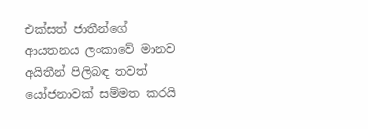එක්සත් ජාතීන්ගේ ආයතනය ලංකාවේ මානව අයිතීන් පිලිබඳ තවත් යෝජනාවක් සම්මත කරයි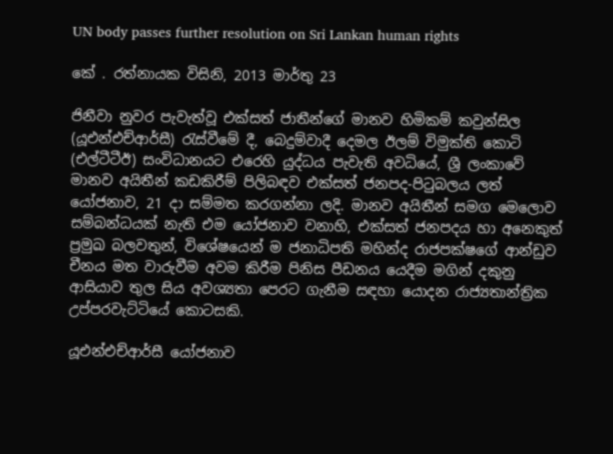UN body passes further resolution on Sri Lankan human rights

කේ . රත්නායක විසිනි, 2013 මාර්තු 23

ජිනීවා නුවර පැවැත්වූ එක්සත් ජාතීන්ගේ මානව හිමිකම් කවුන්සිල (යූඑන්එච්ආර්සී) රැස්වීමේ දී, බෙදුම්වාදී දෙමල ඊලම් විමුක්ති කොටි (එල්ටීටීඊ) සංවිධානයට එරෙහි යුද්ධය පැවැති අවධියේ, ශ්‍රී ලංකාවේ මානව අයිතීන් කඩකිරීම් පිලිබඳව එක්සත් ජනපද-පිටුබලය ලත් යෝජනාව, 21 දා සම්මත කරගන්නා ලදි. මානව අයිතීන් සමග මෙලොව සම්බන්ධයක් නැති එම යෝජනාව වනාහි, එක්සත් ජනපදය හා අනෙකුත් ප්‍රමුඛ බලවතුන්, විශේෂයෙන් ම ජනාධිපති මහින්ද රාජපක්ෂගේ ආන්ඩුව චීනය මත වාරුවීම අවම කිරීම පිනිස පීඩනය යෙදීම මගින් දකුනු ආසියාව තුල සිය අවශ්‍යතා පෙරට ගැනීම සඳහා යොදන රාජ්‍යතාන්ත්‍රික උප්පරවැට්ටියේ කොටසකි.

යූඑන්එච්ආර්සී යෝජනාව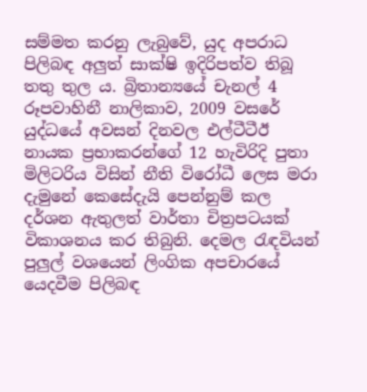සම්මත කරනු ලැබුවේ, යුද අපරාධ පිලිබඳ අලුත් සාක්ෂි ඉදිරිපත්ව තිබූ තතු තුල ය. බ්‍රිතාන්‍යයේ චැනල් 4 රූපවාහිනී නාලිකාව, 2009 වසරේ යුද්ධයේ අවසන් දිනවල එල්ටීටීඊ නායක ප්‍රභාකරන්ගේ 12 හැවිරිදි පුතා මිලිටරිය විසින් නීති විරෝධී ලෙස මරා දැමුනේ කෙසේදැයි පෙන්නුම් කල දර්ශන ඇතුලත් වාර්තා චිත්‍රපටයක් විකාශනය කර තිබුනි. දෙමල රැඳවියන් පුලුල් වශයෙන් ලිංගික අපචාරයේ යෙදවීම පිලිබඳ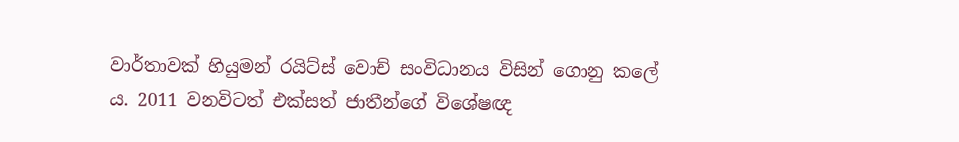වාර්තාවක් හියුමන් රයිට්ස් වොච් සංවිධානය විසින් ගොනු කලේ ය. 2011 වනවිටත් එක්සත් ජාතීන්ගේ විශේෂඥ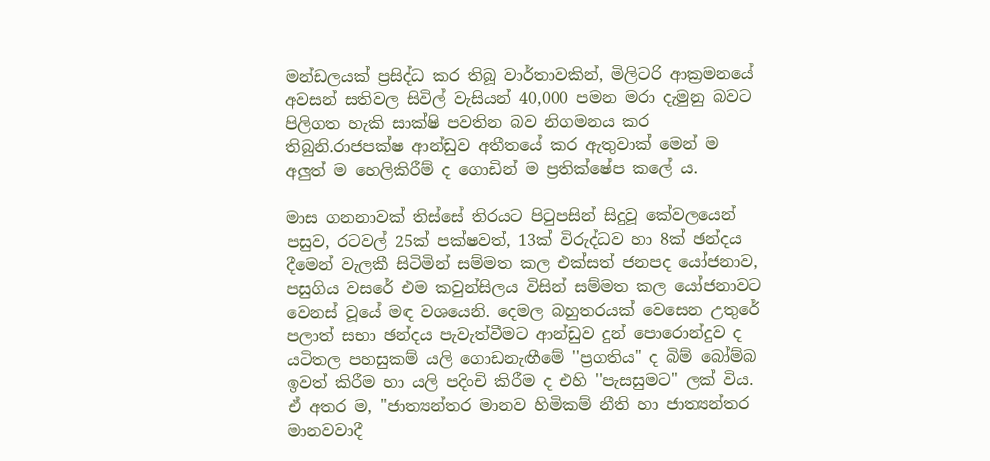මන්ඩලයක් ප්‍රසිද්ධ කර තිබූ වාර්තාවකින්, මිලිටරි ආක්‍රමනයේ අවසන් සතිවල සිවිල් වැසියන් 40,000 පමන මරා දැමුනු බවට පිලිගත හැකි සාක්ෂි පවතින බව නිගමනය කර තිබුනි.රාජපක්ෂ ආන්ඩුව අතීතයේ කර ඇතුවාක් මෙන් ම අලුත් ම හෙලිකිරීම් ද ගොඩින් ම ප්‍රතික්ෂේප කලේ ය.

මාස ගනනාවක් තිස්සේ තිරයට පිටුපසින් සිදුවූ කේවලයෙන් පසුව, රටවල් 25ක් පක්ෂවත්, 13ක් විරුද්ධව හා 8ක් ඡන්දය දීමෙන් වැලකී සිටිමින් සම්මත කල එක්සත් ජනපද යෝජනාව, පසුගිය වසරේ එම කවුන්සිලය විසින් සම්මත කල යෝජනාවට වෙනස් වූයේ මඳ වශයෙනි. දෙමල බහුතරයක් වෙසෙන උතුරේ පලාත් සභා ඡන්දය පැවැත්වීමට ආන්ඩුව දුන් පොරොන්දුව ද යටිතල පහසුකම් යලි ගොඩනැඟීමේ ''ප්‍රගතිය" ද බිම් බෝම්බ ඉවත් කිරීම හා යලි පදිංචි කිරීම ද එහි ''පැසසුමට" ලක් විය. ඒ අතර ම, ''ජාත්‍යන්තර මානව හිමිකම් නීති හා ජාත්‍යන්තර මානවවාදී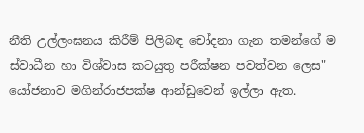නීති උල්ලංඝනය කිරීම් පිලිබඳ චෝදනා ගැන තමන්ගේ ම ස්වාධීන හා විශ්වාස කටයුතු පරීක්ෂන පවත්වන ලෙස" යෝජනාව මගින්රාජපක්ෂ ආන්ඩුවෙන් ඉල්ලා ඇත.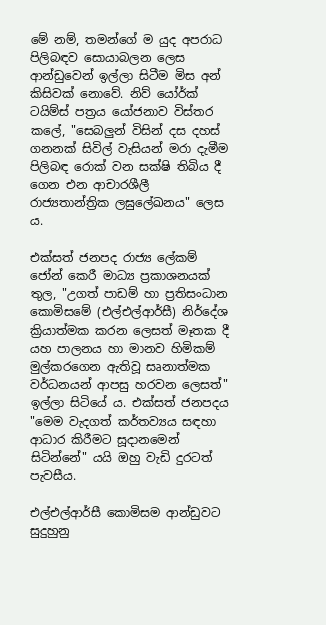මේ නම්, තමන්ගේ ම යුද අපරාධ පිලිබඳව සොයාබලන ලෙස ආන්ඩුවෙන් ඉල්ලා සිටීම මිස අන් කිසිවක් නොවේ. නිව් යෝර්ක් ටයිම්ස් පත්‍රය යෝජනාව විස්තර කලේ, "සෙබලුන් විසින් දස දහස් ගනනක් සිවිල් වැසියන් මරා දැමීම පිලිබඳ රොක් වන සක්ෂි තිබිය දී ගෙන එන ආචාරශීලී රාජ්‍යතාන්ත්‍රික ලඝුලේඛනය" ලෙස ය.

එක්සත් ජනපද රාජ්‍ය ලේකම් ජෝන් කෙරී මාධ්‍ය ප්‍රකාශනයක් තුල, "උගත් පාඩම් හා ප්‍රතිසංධාන කොමිසමේ (එල්එල්ආර්සී) නිර්දේශ ක්‍රියාත්මක කරන ලෙසත් මෑතක දී යහ පාලනය හා මානව හිමිකම් මුල්කරගෙන ඇතිවූ සෘනාත්මක වර්ධනයන් ආපසු හරවන ලෙසත්" ඉල්ලා සිටියේ ය. එක්සත් ජනපදය "මෙම වැදගත් කර්තව්‍යය සඳහා ආධාර කිරීමට සූදානමෙන් සිටින්නේ" යයි ඔහු වැඩි දුරටත් පැවසීය.

එල්එල්ආර්සී කොමිසම ආන්ඩුවට සුදුහුනු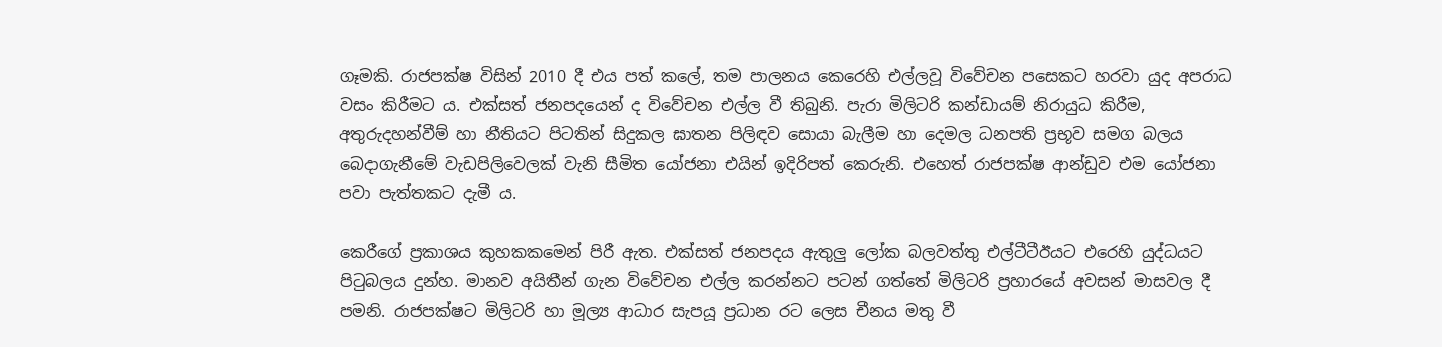ගෑමකි. රාජපක්ෂ විසින් 2010 දී එය පත් කලේ, තම පාලනය කෙරෙහි එල්ලවූ විවේචන පසෙකට හරවා යුද අපරාධ වසං කිරීමට ය. එක්සත් ජනපදයෙන් ද විවේචන එල්ල වී තිබුනි. පැරා මිලිටරි කන්ඩායම් නිරායුධ කිරීම, අතුරුදහන්වීම් හා නීතියට පිටතින් සිදුකල ඝාතන පිලිඳව සොයා බැලීම හා දෙමල ධනපති ප්‍රභූව සමග බලය බෙදාගැනීමේ වැඩපිලිවෙලක් වැනි සීමිත යෝජනා එයින් ඉදිරිපත් කෙරුනි. එහෙත් රාජපක්ෂ ආන්ඩුව එම යෝජනා පවා පැත්තකට දැමී ය.

කෙරීගේ ප්‍රකාශය කුහකකමෙන් පිරී ඇත. එක්සත් ජනපදය ඇතුලු ලෝක බලවත්තු එල්ටීටීඊයට එරෙහි යුද්ධයට පිටුබලය දුන්හ. මානව අයිතීන් ගැන විවේචන එල්ල කරන්නට පටන් ගත්තේ මිලිටරි ප්‍රහාරයේ අවසන් මාසවල දී පමනි. රාජපක්ෂට මිලිටරි හා මූල්‍ය ආධාර සැපයූ ප්‍රධාන රට ලෙස චීනය මතු වී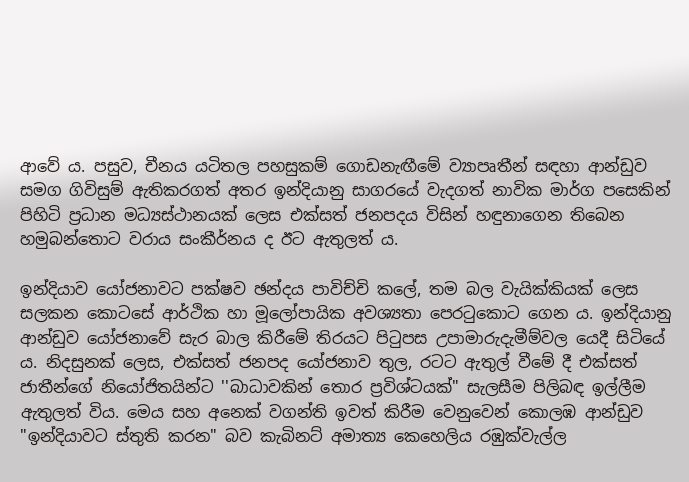ආවේ ය. පසුව, චීනය යටිතල පහසුකම් ගොඩනැඟීමේ ව්‍යාපෘතීන් සඳහා ආන්ඩුව සමග ගිවිසුම් ඇතිකරගත් අතර ඉන්දියානු සාගරයේ වැදගත් නාවික මාර්ග පසෙකින් පිහිටි ප්‍රධාන මධ්‍යස්ථානයක් ලෙස එක්සත් ජනපදය විසින් හඳුනාගෙන තිබෙන හමුබන්තොට වරාය සංකීර්නය ද ඊට ඇතුලත් ය.

ඉන්දියාව යෝජනාවට පක්ෂව ඡන්දය පාවිච්චි කලේ, තම බල වැයික්කියක් ලෙස සලකන කොටසේ ආර්ථික හා මූලෝපායික අවශ්‍යතා පෙරටුකොට ගෙන ය. ඉන්දියානු ආන්ඩුව යෝජනාවේ සැර බාල කිරීමේ තිරයට පිටුපස උපාමාරුදැමීම්වල යෙදී සිටියේ ය. නිදසුනක් ලෙස, එක්සත් ජනපද යෝජනාව තුල, රටට ඇතුල් වීමේ දී එක්සත් ජාතීන්ගේ නියෝජිතයින්ට ''බාධාවකින් තොර ප්‍රවිශ්ටයක්" සැලසීම පිලිබඳ ඉල්ලීම ඇතුලත් විය. මෙය සහ අනෙක් වගන්ති ඉවත් කිරීම වෙනුවෙන් කොලඹ ආන්ඩුව "ඉන්දියාවට ස්තුති කරන" බව කැබිනට් අමාත්‍ය කෙහෙලිය රඹුක්වැල්ල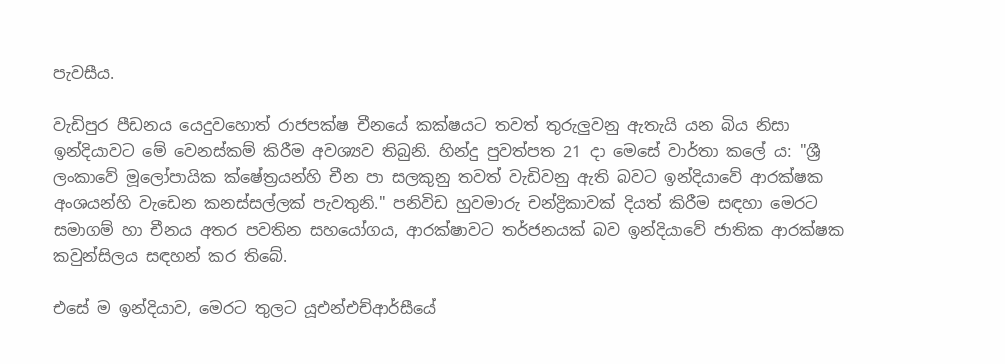පැවසීය.

වැඩිපුර පීඩනය යෙදුවහොත් රාජපක්ෂ චීනයේ කක්ෂයට තවත් තුරුලුවනු ඇතැයි යන බිය නිසා ඉන්දියාවට මේ වෙනස්කම් කිරීම අවශ්‍යව තිබුනි. හින්දු පුවත්පත 21 දා මෙසේ වාර්තා කලේ ය: "ශ්‍රී ලංකාවේ මූලෝපායික ක්ෂේත්‍රයන්හි චීන පා සලකුනු තවත් වැඩිවනු ඇති බවට ඉන්දියාවේ ආරක්ෂක අංශයන්හි වැඩෙන කනස්සල්ලක් පැවතුනි." පනිවිඩ හුවමාරු චන්ද්‍රිකාවක් දියත් කිරීම සඳහා මෙරට සමාගම් හා චීනය අතර පවතින සහයෝගය, ආරක්ෂාවට තර්ජනයක් බව ඉන්දියාවේ ජාතික ආරක්ෂක කවුන්සිලය සඳහන් කර තිබේ.

එසේ ම ඉන්දියාව, මෙරට තුලට යූඑන්එච්ආර්සීයේ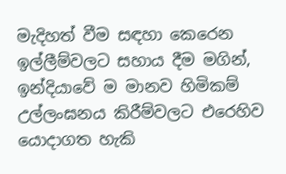මැදිහත් වීම සඳහා කෙරෙන ඉල්ලීම්වලට සහාය දීම මගින්, ඉන්දියාවේ ම මානව හිමිකම් උල්ලංඝනය කිරීම්වලට එරෙහිව යොදාගත හැකි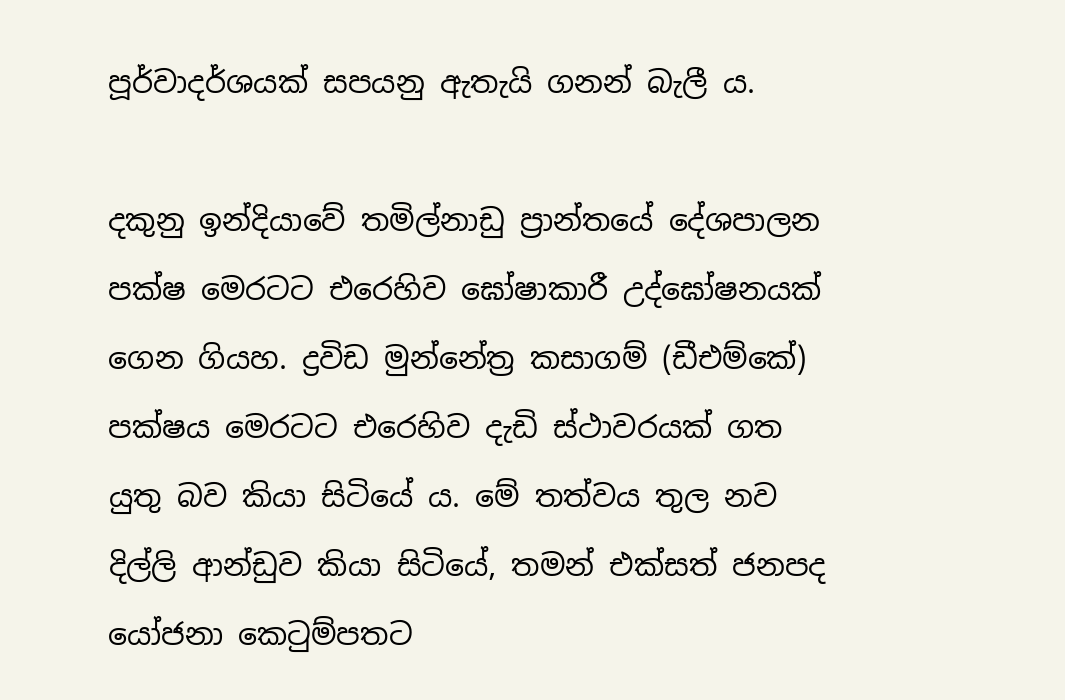පූර්වාදර්ශයක් සපයනු ඇතැයි ගනන් බැලී ය.

දකුනු ඉන්දියාවේ තමිල්නාඩු ප්‍රාන්තයේ දේශපාලන පක්ෂ මෙරටට එරෙහිව ඝෝෂාකාරී උද්ඝෝෂනයක් ගෙන ගියහ. ද්‍රවිඩ මුන්නේත්‍ර කසාගම් (ඩීඑම්කේ) පක්ෂය මෙරටට එරෙහිව දැඩි ස්ථාවරයක් ගත යුතු බව කියා සිටියේ ය. මේ තත්වය තුල නව දිල්ලි ආන්ඩුව කියා සිටියේ, තමන් එක්සත් ජනපද යෝජනා කෙටුම්පතට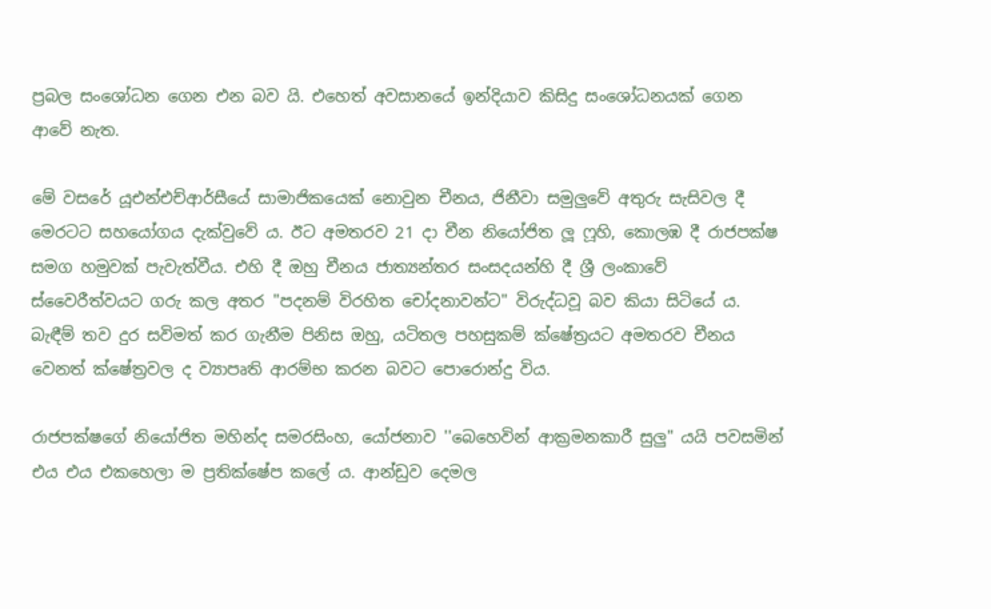ප්‍රබල සංශෝධන ගෙන එන බව යි. එහෙත් අවසානයේ ඉන්දියාව කිසිදු සංශෝධනයක් ගෙන ආවේ නැත.

මේ වසරේ යූඑන්එච්ආර්සීයේ සාමාජිකයෙක් නොවුන චීනය, ජිනීවා සමුලුවේ අතුරු සැසිවල දී මෙරටට සහයෝගය දැක්වුවේ ය. ඊට අමතරව 21 දා චීන නියෝජිත ලූ ෆූහි, කොලඹ දී රාජපක්ෂ සමග හමුවක් පැවැත්වීය. එහි දී ඔහු චීනය ජාත්‍යන්තර සංසදයන්හි දී ශ්‍රී ලංකාවේ ස්වෛරීත්වයට ගරු කල අතර "පදනම් විරහිත චෝදනාවන්ට" විරුද්ධවූ බව කියා සිටියේ ය. බැඳීම් තව දුර සවිමත් කර ගැනීම පිනිස ඔහු, යටිතල පහසුකම් ක්ෂේත්‍රයට අමතරව චීනය වෙනත් ක්ෂේත්‍රවල ද ව්‍යාපෘති ආරම්භ කරන බවට පොරොන්දු විය.

රාජපක්ෂගේ නියෝජිත මහින්ද සමරසිංහ, යෝජනාව ''බෙහෙවින් ආක්‍රමනකාරී සුලු" යයි පවසමින් එය එය එකහෙලා ම ප්‍රතික්ෂේප කලේ ය. ආන්ඩුව දෙමල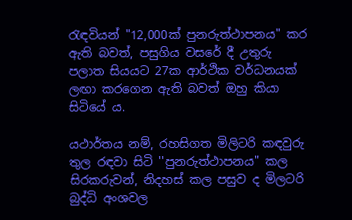රැඳවියන් "12,000ක් පුනරුත්ථාපනය" කර ඇති බවත්, පසුගිය වසරේ දී උතුරු පලාත සියයට 27ක ආර්ථික වර්ධනයක් ලඟා කරගෙන ඇති බවත් ඔහු කියා සිටියේ ය.

යථාර්තය නම්, රහසිගත මිලිටරි කඳවුරු තුල රඳවා සිටි ''පුනරුත්ථාපනය" කල සිරකරුවන්, නිදහස් කල පසුව ද මිලටරි බුද්ධි අංශවල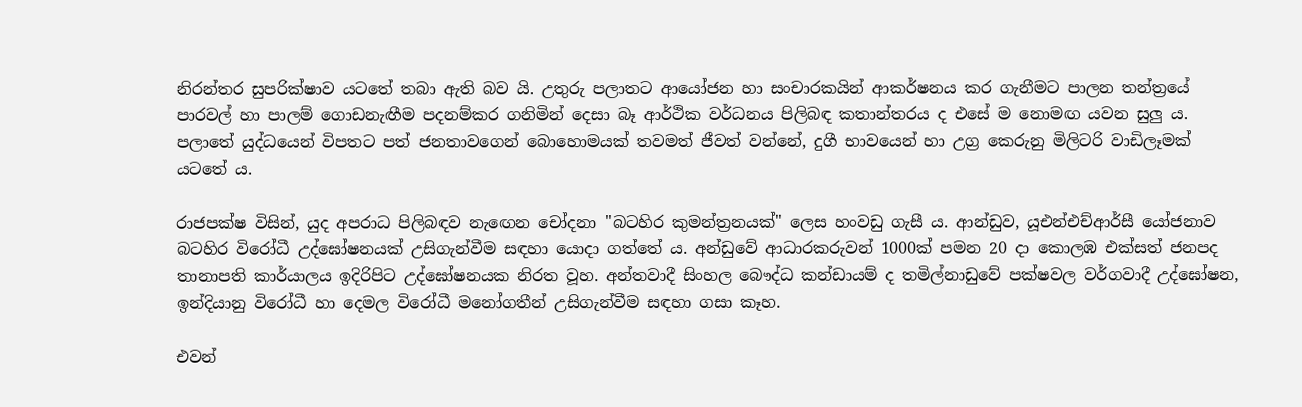නිරන්තර සුපරික්ෂාව යටතේ තබා ඇති බව යි. උතුරු පලාතට ආයෝජන හා සංචාරකයින් ආකර්ෂනය කර ගැනීමට පාලන තන්ත්‍රයේ පාරවල් හා පාලම් ගොඩනැඟීම පදනම්කර ගනිමින් දෙසා බෑ ආර්ථික වර්ධනය පිලිබඳ කතාන්තරය ද එසේ ම නොමඟ යවන සුලු ය. පලාතේ යුද්ධයෙන් විපතට පත් ජනතාවගෙන් බොහොමයක් තවමත් ජීවත් වන්නේ, දුගී භාවයෙන් හා උග්‍ර කෙරුනු මිලිටරි වාඩිලෑමක් යටතේ ය.

රාජපක්ෂ විසින්, යුද අපරාධ පිලිබඳව නැ‍ඟෙන චෝදනා ''බටහිර කුමන්ත්‍රනයක්" ලෙස හංවඩු ගැසී ය. ආන්ඩුව, යූඑන්එච්ආර්සී යෝජනාව බටහිර විරෝධී උද්ඝෝෂනයක් උසිගැන්වීම සඳහා යොදා ගත්තේ ය. අන්ඩුවේ ආධාරකරුවන් 1000ක් පමන 20 දා කොලඹ එක්සත් ජනපද තානාපති කාර්යාලය ඉදිරිපිට උද්ඝෝෂනයක නිරත වූහ. අන්තවාදී සිංහල බෞද්ධ කන්ඩායම් ද තමිල්නාඩුවේ පක්ෂවල වර්ගවාදී උද්ඝෝෂන, ඉන්දියානු විරෝධී හා දෙමල විරෝධී මනෝගතීන් උසිගැන්වීම සඳහා ගසා කෑහ.

එවන්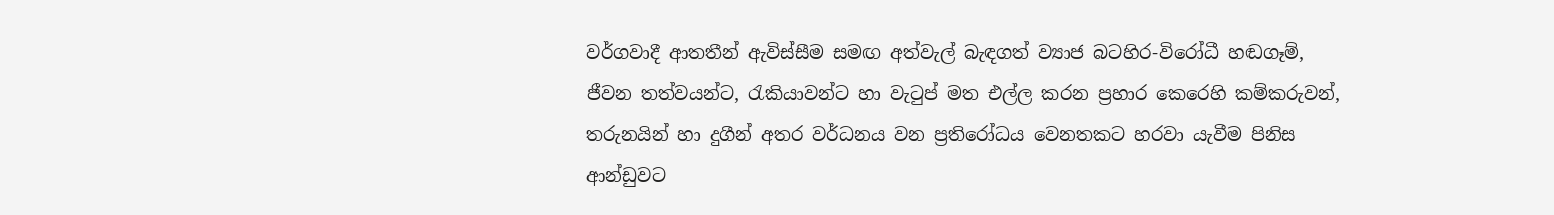වර්ගවාදී ආතතීන් ඇවිස්සීම සමඟ අත්වැල් බැඳගත් ව්‍යාජ බටහිර-විරෝධී හඬගෑම්, ජීවන තත්වයන්ට, රැකියාවන්ට හා වැටුප් මත එල්ල කරන ප්‍රහාර කෙරෙහි කම්කරුවන්, තරුනයින් හා දුගීන් අතර වර්ධනය වන ප්‍රතිරෝධය වෙනතකට හරවා යැවීම පිනිස ආන්ඩුවට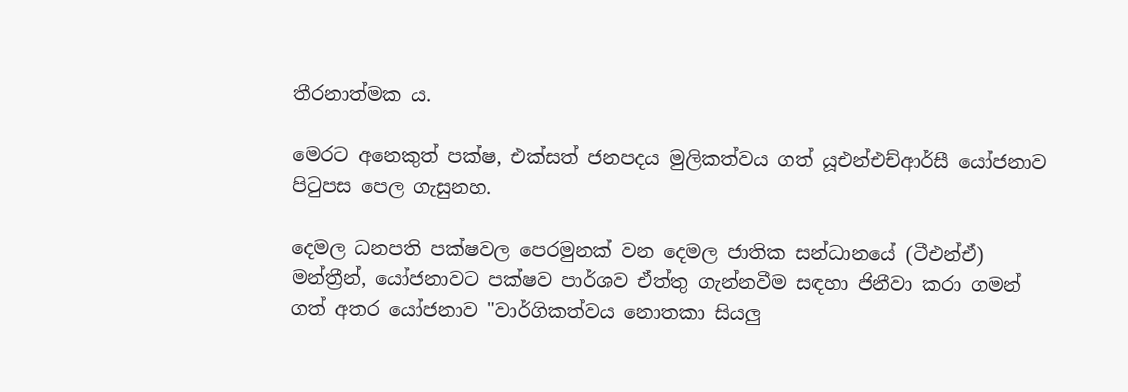තීරනාත්මක ය.

මෙරට අනෙකුත් පක්ෂ, එක්සත් ජනපදය මුලිකත්වය ගත් යූඑන්එච්ආර්සී යෝජනාව පිටුපස පෙල ගැසුනහ.

දෙමල ධනපති පක්ෂවල පෙරමුනක් වන දෙමල ජාතික සන්ධානයේ (ටීඑන්ඒ) මන්ත්‍රීන්, යෝජනාවට පක්ෂව පාර්ශව ඒත්තු ගැන්නවීම සඳහා ජිනීවා කරා ගමන් ගත් අතර ‍යෝජනාව "වාර්ගිකත්වය නොතකා සියලු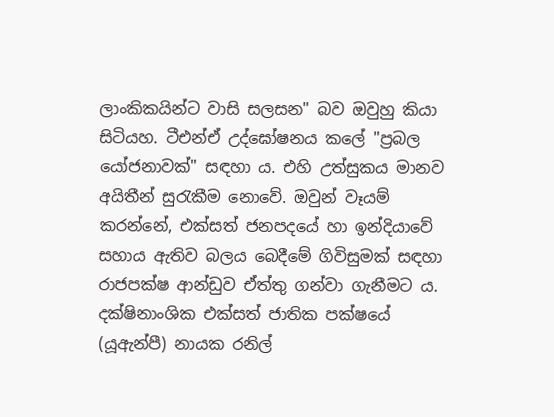ලාංකිකයින්ට වාසි සලසන" බව ඔවුහු කියා සිටියහ. ටීඑන්ඒ උද්ඝෝෂනය කලේ "ප්‍රබල යෝජනාවක්" සඳහා ය. එහි උත්සුකය මානව අයිතීන් සුරැකීම නොවේ. ඔවුන් වෑයම් කරන්නේ, එක්සත් ජනපදයේ හා ඉන්දියාවේ සහාය ඇතිව බලය බෙදීමේ ගිවිසුමක් සඳහා රාජපක්ෂ ආන්ඩුව ඒත්තු ගන්වා ගැනීමට ය. දක්ෂිනාංශික එක්සත් ජාතික පක්ෂයේ (යූඇන්පී) නායක රනිල්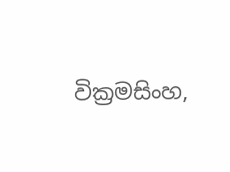වික්‍රමසිංහ,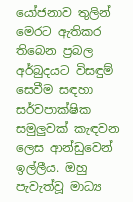යෝජනාව තුලින් මෙරට ඇතිකර තිබෙන ප්‍රබල අර්බුදයට විසඳුම් සෙවීම සඳහා සර්වපාක්ෂික සමුලුවක් කැඳවන ලෙස ආන්ඩුවෙන් ඉල්ලීය. ඔහු පැවැත්වූ මාධ්‍ය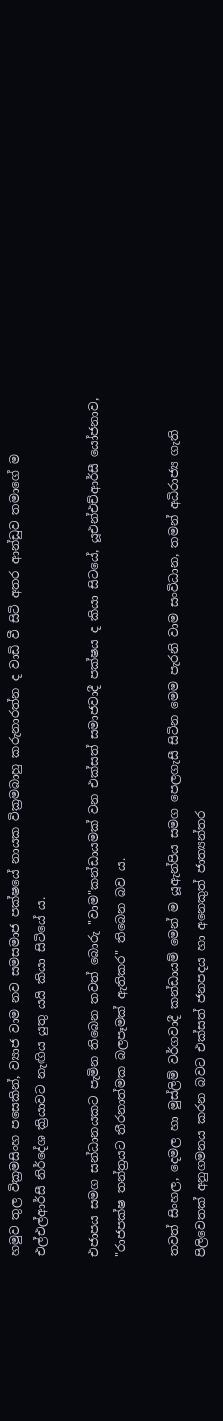හමුව තුල වික්‍රමසිංහ පසෙකින්, ව්‍යාජ වාම නව සමසමාජ පක්ෂයේ නායක වික්‍රමබාහු කරුනාරත්න ද වාඩි වී සිටි අතර ආන්ඩුව තමාගේ ම එල්එල්ආර්සී නිර්දේශ ක්‍රියාවට නැඟිය යුතු යයි කියා සිටියේ ය.

එජාපය සමග සන්ධානයකට පැමින තිබෙන තවත් බොරු ''වාම"කන්ඩායමක් වන එක්සත් සමාජවාදී පක්ෂය ද කියා සිටයේ, යූඑන්එච්ආර්සී යෝජනාව, "රාජපක්ෂ තන්ත්‍රයට තීරනාත්මක බලපෑමක් ඇතිකර" තිබෙන බව ය.

තවත් සිංහල, දෙමල හා මුස්ලිම් වර්ගවාදී කන්ඩායම් මෙන් ම යූඇන්පිය සමග පෙලගැසී සිටින මෙම පැරනි වාම සංවිධාන, තමන් අධිරාජ්‍ය ගැති පිලිවෙතක් අනුගමනය කරන බවට එක්සත් ජනපදය හා අනෙකුත් ජාත්‍යන්තර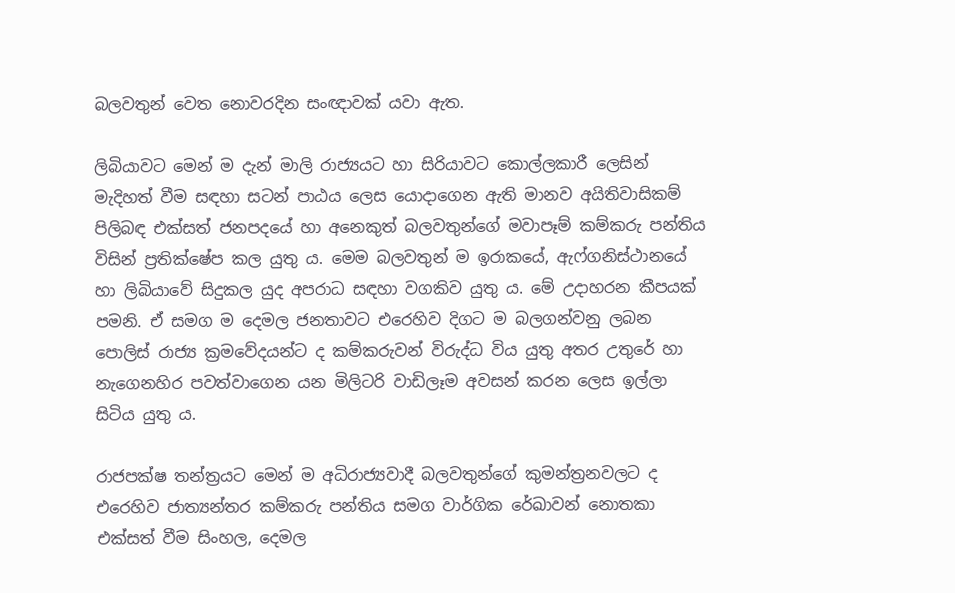බලවතුන් වෙත නොවරදින සංඥාවක් යවා ඇත.

ලිබියාවට මෙන් ම දැන් මාලි රාජ්‍යයට හා සිරියාවට කොල්ලකාරී ලෙසින් මැදිහත් වීම සඳහා සටන් පාඨය ලෙස යොදාගෙන ඇති මානව අයිතිවාසිකම් පිලිබඳ එක්සත් ජනපදයේ හා අනෙකුත් බලවතුන්ගේ මවාපෑම් කම්කරු පන්තිය විසින් ප්‍රතික්ෂේප කල යුතු ය. මෙම බලවතුන් ම ඉරාකයේ, ඇෆ්ගනිස්ථානයේ හා ලිබියාවේ සිදුකල යුද අපරාධ සඳහා වගකිව යුතු ය. මේ උදාහරන කීපයක් පමනි. ඒ සමග ම දෙමල ජනතාවට එරෙහිව දිගට ම බලගන්වනු ලබන පොලිස් රාජ්‍ය ක්‍රමවේදයන්ට ද කම්කරුවන් විරුද්ධ විය යුතු අතර උතුරේ හා නැ‍ගෙනහිර පවත්වාගෙන යන මිලිටරි වාඩිලෑම අවසන් කරන ලෙස ඉල්ලා සිටිය යුතු ය.

රාජපක්ෂ තන්ත්‍රයට මෙන් ම අධිරාජ්‍යවාදී බලවතුන්ගේ කුමන්ත්‍රනවලට ද එරෙහිව ජාත්‍යන්තර කම්කරු පන්තිය සමග වාර්ගික රේඛාවන් නොතකා එක්සත් වීම සිංහල, දෙමල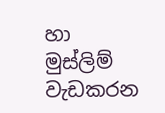හා මුස්ලිම් වැඩකරන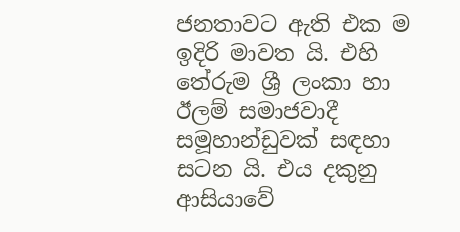ජනතාවට ඇති එක ම ඉදිරි මාවත යි. එහි තේරුම ශ්‍රී ලංකා හා ඊලම් සමාජවාදී සමූහාන්ඩුවක් සඳහා සටන යි. එය දකුනු ආසියාවේ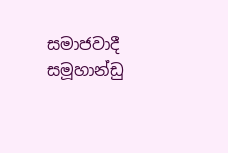සමාජවාදී සමූහාන්ඩු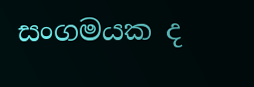සංගමයක ද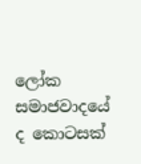ලෝක සමාජවාදයේ ද කොටසක්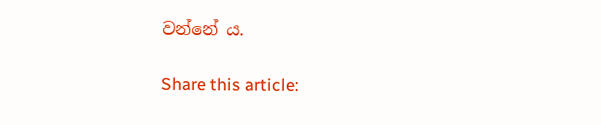වන්නේ ය.

Share this article: